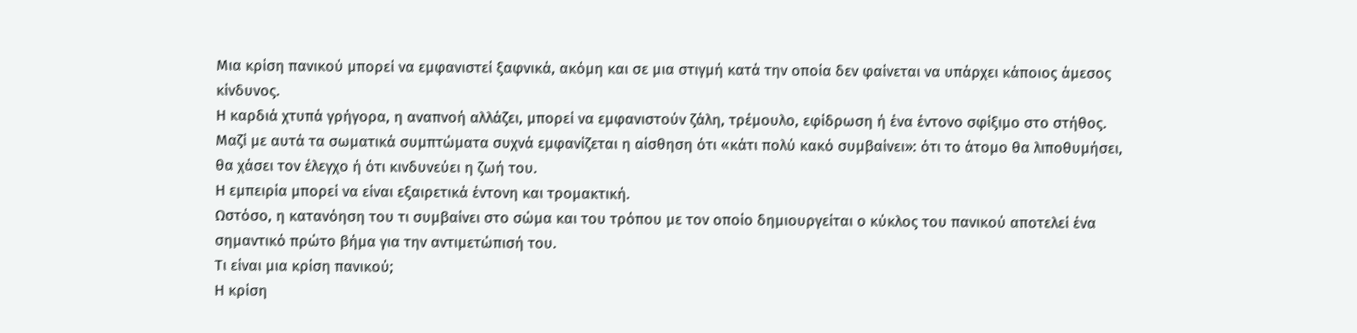Μια κρίση πανικού μπορεί να εμφανιστεί ξαφνικά, ακόμη και σε μια στιγμή κατά την οποία δεν φαίνεται να υπάρχει κάποιος άμεσος κίνδυνος.
Η καρδιά χτυπά γρήγορα, η αναπνοή αλλάζει, μπορεί να εμφανιστούν ζάλη, τρέμουλο, εφίδρωση ή ένα έντονο σφίξιμο στο στήθος. Μαζί με αυτά τα σωματικά συμπτώματα συχνά εμφανίζεται η αίσθηση ότι «κάτι πολύ κακό συμβαίνει»: ότι το άτομο θα λιποθυμήσει, θα χάσει τον έλεγχο ή ότι κινδυνεύει η ζωή του.
Η εμπειρία μπορεί να είναι εξαιρετικά έντονη και τρομακτική.
Ωστόσο, η κατανόηση του τι συμβαίνει στο σώμα και του τρόπου με τον οποίο δημιουργείται ο κύκλος του πανικού αποτελεί ένα σημαντικό πρώτο βήμα για την αντιμετώπισή του.
Τι είναι μια κρίση πανικού;
Η κρίση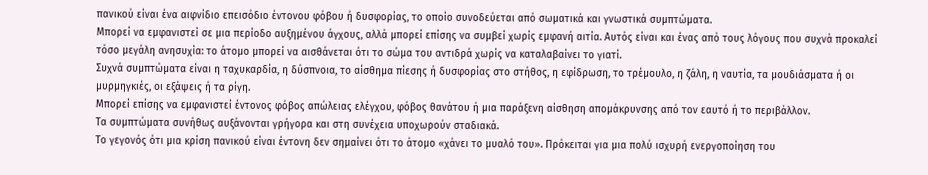πανικού είναι ένα αιφνίδιο επεισόδιο έντονου φόβου ή δυσφορίας, το οποίο συνοδεύεται από σωματικά και γνωστικά συμπτώματα.
Μπορεί να εμφανιστεί σε μια περίοδο αυξημένου άγχους, αλλά μπορεί επίσης να συμβεί χωρίς εμφανή αιτία. Αυτός είναι και ένας από τους λόγους που συχνά προκαλεί τόσο μεγάλη ανησυχία: το άτομο μπορεί να αισθάνεται ότι το σώμα του αντιδρά χωρίς να καταλαβαίνει το γιατί.
Συχνά συμπτώματα είναι η ταχυκαρδία, η δύσπνοια, το αίσθημα πίεσης ή δυσφορίας στο στήθος, η εφίδρωση, το τρέμουλο, η ζάλη, η ναυτία, τα μουδιάσματα ή οι μυρμηγκιές, οι εξάψεις ή τα ρίγη.
Μπορεί επίσης να εμφανιστεί έντονος φόβος απώλειας ελέγχου, φόβος θανάτου ή μια παράξενη αίσθηση απομάκρυνσης από τον εαυτό ή το περιβάλλον.
Τα συμπτώματα συνήθως αυξάνονται γρήγορα και στη συνέχεια υποχωρούν σταδιακά.
Το γεγονός ότι μια κρίση πανικού είναι έντονη δεν σημαίνει ότι το άτομο «χάνει το μυαλό του». Πρόκειται για μια πολύ ισχυρή ενεργοποίηση του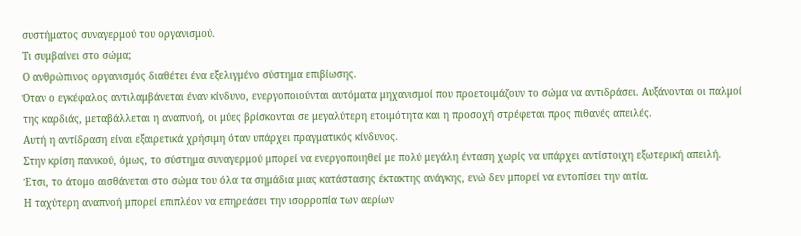συστήματος συναγερμού του οργανισμού.
Τι συμβαίνει στο σώμα;
Ο ανθρώπινος οργανισμός διαθέτει ένα εξελιγμένο σύστημα επιβίωσης.
Όταν ο εγκέφαλος αντιλαμβάνεται έναν κίνδυνο, ενεργοποιούνται αυτόματα μηχανισμοί που προετοιμάζουν το σώμα να αντιδράσει. Αυξάνονται οι παλμοί της καρδιάς, μεταβάλλεται η αναπνοή, οι μύες βρίσκονται σε μεγαλύτερη ετοιμότητα και η προσοχή στρέφεται προς πιθανές απειλές.
Αυτή η αντίδραση είναι εξαιρετικά χρήσιμη όταν υπάρχει πραγματικός κίνδυνος.
Στην κρίση πανικού, όμως, το σύστημα συναγερμού μπορεί να ενεργοποιηθεί με πολύ μεγάλη ένταση χωρίς να υπάρχει αντίστοιχη εξωτερική απειλή.
Έτσι, το άτομο αισθάνεται στο σώμα του όλα τα σημάδια μιας κατάστασης έκτακτης ανάγκης, ενώ δεν μπορεί να εντοπίσει την αιτία.
Η ταχύτερη αναπνοή μπορεί επιπλέον να επηρεάσει την ισορροπία των αερίων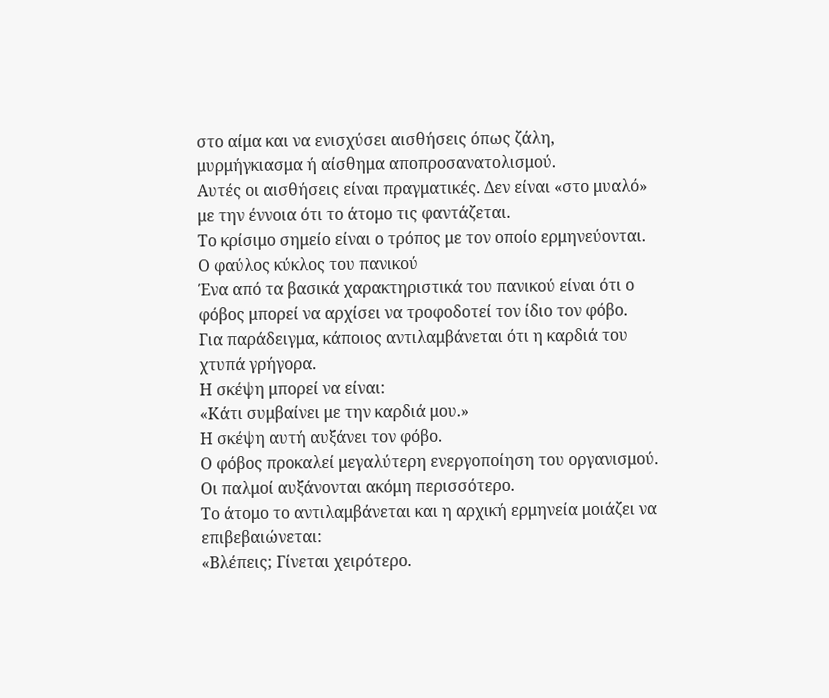στο αίμα και να ενισχύσει αισθήσεις όπως ζάλη, μυρμήγκιασμα ή αίσθημα αποπροσανατολισμού.
Αυτές οι αισθήσεις είναι πραγματικές. Δεν είναι «στο μυαλό» με την έννοια ότι το άτομο τις φαντάζεται.
Το κρίσιμο σημείο είναι ο τρόπος με τον οποίο ερμηνεύονται.
Ο φαύλος κύκλος του πανικού
Ένα από τα βασικά χαρακτηριστικά του πανικού είναι ότι ο φόβος μπορεί να αρχίσει να τροφοδοτεί τον ίδιο τον φόβο.
Για παράδειγμα, κάποιος αντιλαμβάνεται ότι η καρδιά του χτυπά γρήγορα.
Η σκέψη μπορεί να είναι:
«Κάτι συμβαίνει με την καρδιά μου.»
Η σκέψη αυτή αυξάνει τον φόβο.
Ο φόβος προκαλεί μεγαλύτερη ενεργοποίηση του οργανισμού.
Οι παλμοί αυξάνονται ακόμη περισσότερο.
Το άτομο το αντιλαμβάνεται και η αρχική ερμηνεία μοιάζει να επιβεβαιώνεται:
«Βλέπεις; Γίνεται χειρότερο.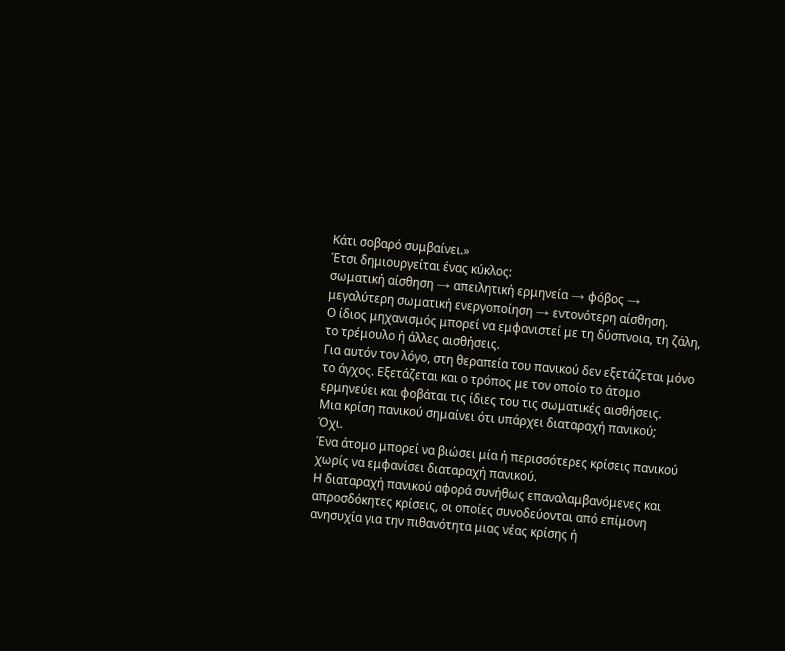Κάτι σοβαρό συμβαίνει.»
Έτσι δημιουργείται ένας κύκλος:
σωματική αίσθηση → απειλητική ερμηνεία → φόβος → μεγαλύτερη σωματική ενεργοποίηση → εντονότερη αίσθηση.
Ο ίδιος μηχανισμός μπορεί να εμφανιστεί με τη δύσπνοια, τη ζάλη, το τρέμουλο ή άλλες αισθήσεις.
Για αυτόν τον λόγο, στη θεραπεία του πανικού δεν εξετάζεται μόνο το άγχος. Εξετάζεται και ο τρόπος με τον οποίο το άτομο ερμηνεύει και φοβάται τις ίδιες του τις σωματικές αισθήσεις.
Μια κρίση πανικού σημαίνει ότι υπάρχει διαταραχή πανικού;
Όχι.
Ένα άτομο μπορεί να βιώσει μία ή περισσότερες κρίσεις πανικού χωρίς να εμφανίσει διαταραχή πανικού.
Η διαταραχή πανικού αφορά συνήθως επαναλαμβανόμενες και απροσδόκητες κρίσεις, οι οποίες συνοδεύονται από επίμονη ανησυχία για την πιθανότητα μιας νέας κρίσης ή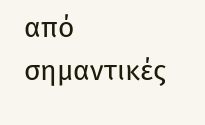από σημαντικές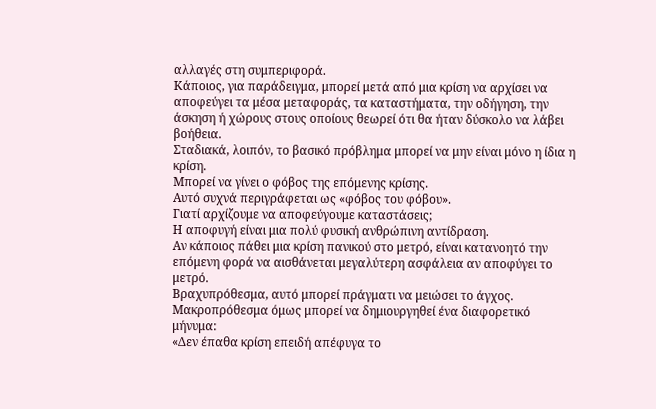αλλαγές στη συμπεριφορά.
Κάποιος, για παράδειγμα, μπορεί μετά από μια κρίση να αρχίσει να αποφεύγει τα μέσα μεταφοράς, τα καταστήματα, την οδήγηση, την άσκηση ή χώρους στους οποίους θεωρεί ότι θα ήταν δύσκολο να λάβει βοήθεια.
Σταδιακά, λοιπόν, το βασικό πρόβλημα μπορεί να μην είναι μόνο η ίδια η κρίση.
Μπορεί να γίνει ο φόβος της επόμενης κρίσης.
Αυτό συχνά περιγράφεται ως «φόβος του φόβου».
Γιατί αρχίζουμε να αποφεύγουμε καταστάσεις;
Η αποφυγή είναι μια πολύ φυσική ανθρώπινη αντίδραση.
Αν κάποιος πάθει μια κρίση πανικού στο μετρό, είναι κατανοητό την επόμενη φορά να αισθάνεται μεγαλύτερη ασφάλεια αν αποφύγει το μετρό.
Βραχυπρόθεσμα, αυτό μπορεί πράγματι να μειώσει το άγχος.
Μακροπρόθεσμα όμως μπορεί να δημιουργηθεί ένα διαφορετικό μήνυμα:
«Δεν έπαθα κρίση επειδή απέφυγα το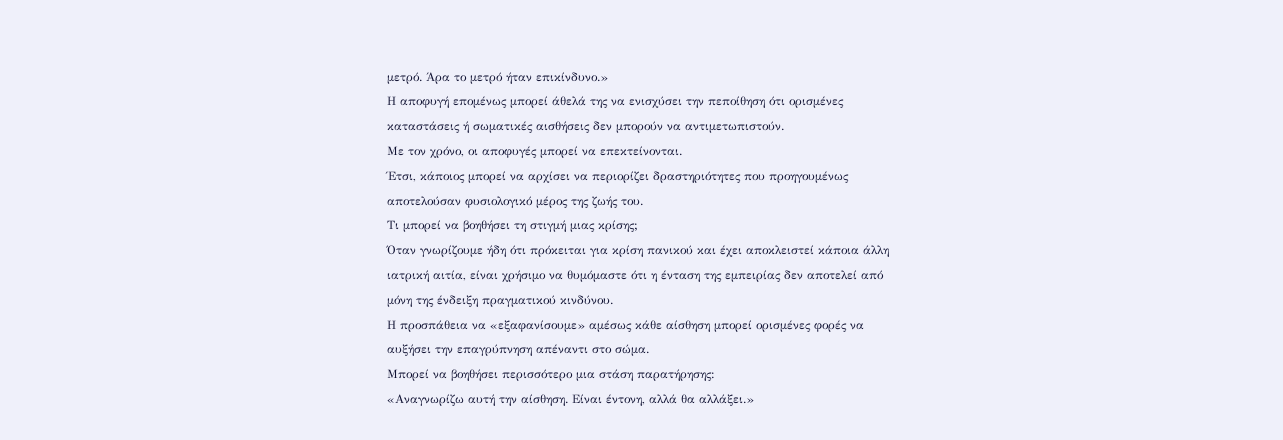μετρό. Άρα το μετρό ήταν επικίνδυνο.»
Η αποφυγή επομένως μπορεί άθελά της να ενισχύσει την πεποίθηση ότι ορισμένες καταστάσεις ή σωματικές αισθήσεις δεν μπορούν να αντιμετωπιστούν.
Με τον χρόνο, οι αποφυγές μπορεί να επεκτείνονται.
Έτσι, κάποιος μπορεί να αρχίσει να περιορίζει δραστηριότητες που προηγουμένως αποτελούσαν φυσιολογικό μέρος της ζωής του.
Τι μπορεί να βοηθήσει τη στιγμή μιας κρίσης;
Όταν γνωρίζουμε ήδη ότι πρόκειται για κρίση πανικού και έχει αποκλειστεί κάποια άλλη ιατρική αιτία, είναι χρήσιμο να θυμόμαστε ότι η ένταση της εμπειρίας δεν αποτελεί από μόνη της ένδειξη πραγματικού κινδύνου.
Η προσπάθεια να «εξαφανίσουμε» αμέσως κάθε αίσθηση μπορεί ορισμένες φορές να αυξήσει την επαγρύπνηση απέναντι στο σώμα.
Μπορεί να βοηθήσει περισσότερο μια στάση παρατήρησης:
«Αναγνωρίζω αυτή την αίσθηση. Είναι έντονη, αλλά θα αλλάξει.»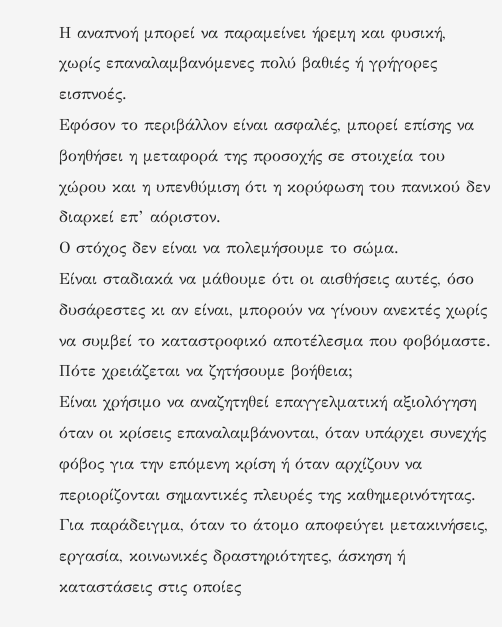Η αναπνοή μπορεί να παραμείνει ήρεμη και φυσική, χωρίς επαναλαμβανόμενες πολύ βαθιές ή γρήγορες εισπνοές.
Εφόσον το περιβάλλον είναι ασφαλές, μπορεί επίσης να βοηθήσει η μεταφορά της προσοχής σε στοιχεία του χώρου και η υπενθύμιση ότι η κορύφωση του πανικού δεν διαρκεί επ’ αόριστον.
Ο στόχος δεν είναι να πολεμήσουμε το σώμα.
Είναι σταδιακά να μάθουμε ότι οι αισθήσεις αυτές, όσο δυσάρεστες κι αν είναι, μπορούν να γίνουν ανεκτές χωρίς να συμβεί το καταστροφικό αποτέλεσμα που φοβόμαστε.
Πότε χρειάζεται να ζητήσουμε βοήθεια;
Είναι χρήσιμο να αναζητηθεί επαγγελματική αξιολόγηση όταν οι κρίσεις επαναλαμβάνονται, όταν υπάρχει συνεχής φόβος για την επόμενη κρίση ή όταν αρχίζουν να περιορίζονται σημαντικές πλευρές της καθημερινότητας.
Για παράδειγμα, όταν το άτομο αποφεύγει μετακινήσεις, εργασία, κοινωνικές δραστηριότητες, άσκηση ή καταστάσεις στις οποίες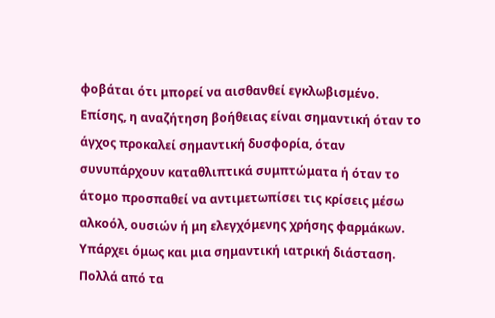φοβάται ότι μπορεί να αισθανθεί εγκλωβισμένο.
Επίσης, η αναζήτηση βοήθειας είναι σημαντική όταν το άγχος προκαλεί σημαντική δυσφορία, όταν συνυπάρχουν καταθλιπτικά συμπτώματα ή όταν το άτομο προσπαθεί να αντιμετωπίσει τις κρίσεις μέσω αλκοόλ, ουσιών ή μη ελεγχόμενης χρήσης φαρμάκων.
Υπάρχει όμως και μια σημαντική ιατρική διάσταση.
Πολλά από τα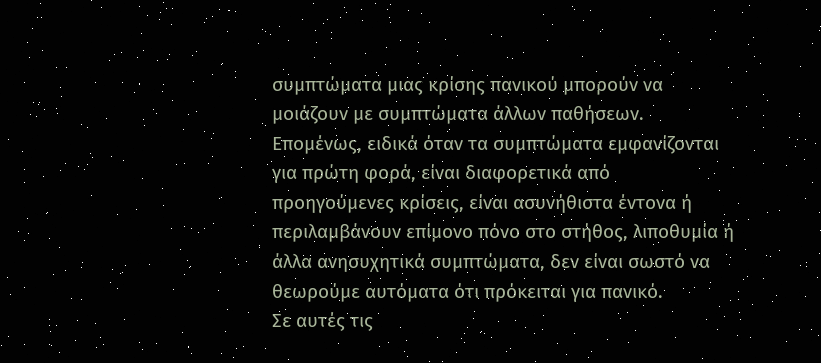συμπτώματα μιας κρίσης πανικού μπορούν να μοιάζουν με συμπτώματα άλλων παθήσεων. Επομένως, ειδικά όταν τα συμπτώματα εμφανίζονται για πρώτη φορά, είναι διαφορετικά από προηγούμενες κρίσεις, είναι ασυνήθιστα έντονα ή περιλαμβάνουν επίμονο πόνο στο στήθος, λιποθυμία ή άλλα ανησυχητικά συμπτώματα, δεν είναι σωστό να θεωρούμε αυτόματα ότι πρόκειται για πανικό.
Σε αυτές τις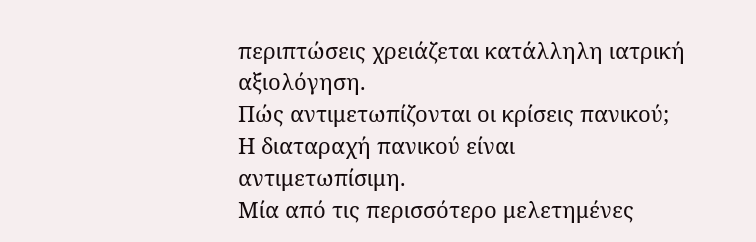περιπτώσεις χρειάζεται κατάλληλη ιατρική αξιολόγηση.
Πώς αντιμετωπίζονται οι κρίσεις πανικού;
Η διαταραχή πανικού είναι αντιμετωπίσιμη.
Μία από τις περισσότερο μελετημένες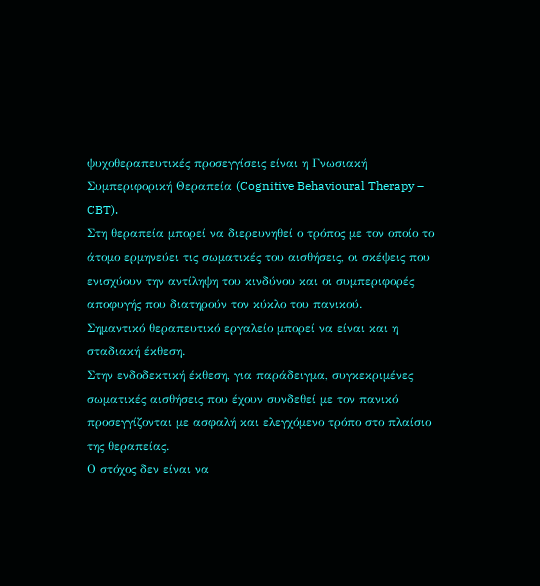ψυχοθεραπευτικές προσεγγίσεις είναι η Γνωσιακή Συμπεριφορική Θεραπεία (Cognitive Behavioural Therapy – CBT).
Στη θεραπεία μπορεί να διερευνηθεί ο τρόπος με τον οποίο το άτομο ερμηνεύει τις σωματικές του αισθήσεις, οι σκέψεις που ενισχύουν την αντίληψη του κινδύνου και οι συμπεριφορές αποφυγής που διατηρούν τον κύκλο του πανικού.
Σημαντικό θεραπευτικό εργαλείο μπορεί να είναι και η σταδιακή έκθεση.
Στην ενδοδεκτική έκθεση, για παράδειγμα, συγκεκριμένες σωματικές αισθήσεις που έχουν συνδεθεί με τον πανικό προσεγγίζονται με ασφαλή και ελεγχόμενο τρόπο στο πλαίσιο της θεραπείας.
Ο στόχος δεν είναι να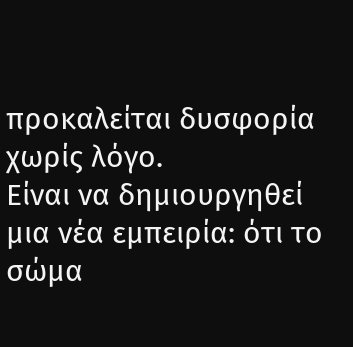προκαλείται δυσφορία χωρίς λόγο.
Είναι να δημιουργηθεί μια νέα εμπειρία: ότι το σώμα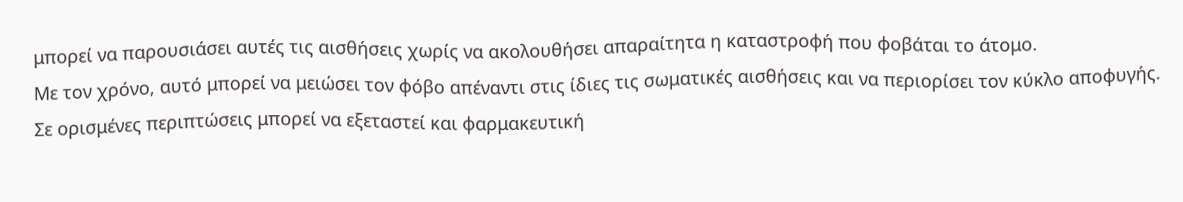μπορεί να παρουσιάσει αυτές τις αισθήσεις χωρίς να ακολουθήσει απαραίτητα η καταστροφή που φοβάται το άτομο.
Με τον χρόνο, αυτό μπορεί να μειώσει τον φόβο απέναντι στις ίδιες τις σωματικές αισθήσεις και να περιορίσει τον κύκλο αποφυγής.
Σε ορισμένες περιπτώσεις μπορεί να εξεταστεί και φαρμακευτική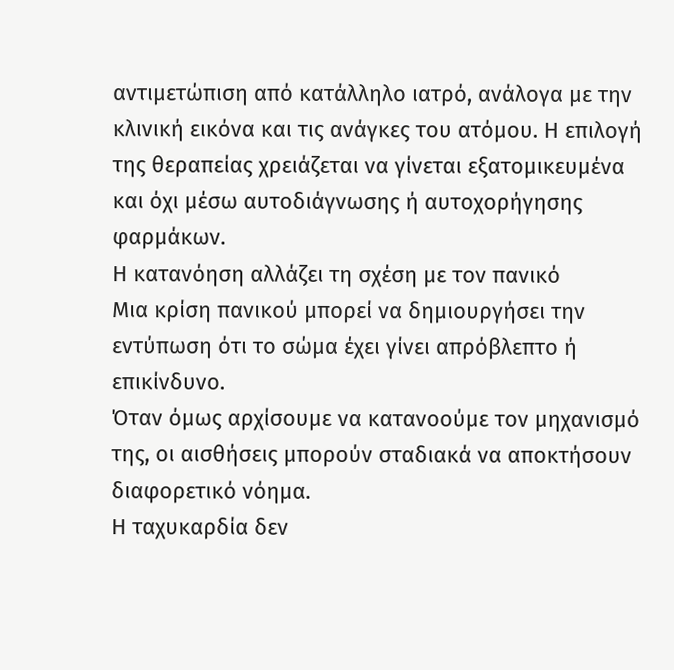αντιμετώπιση από κατάλληλο ιατρό, ανάλογα με την κλινική εικόνα και τις ανάγκες του ατόμου. Η επιλογή της θεραπείας χρειάζεται να γίνεται εξατομικευμένα και όχι μέσω αυτοδιάγνωσης ή αυτοχορήγησης φαρμάκων.
Η κατανόηση αλλάζει τη σχέση με τον πανικό
Μια κρίση πανικού μπορεί να δημιουργήσει την εντύπωση ότι το σώμα έχει γίνει απρόβλεπτο ή επικίνδυνο.
Όταν όμως αρχίσουμε να κατανοούμε τον μηχανισμό της, οι αισθήσεις μπορούν σταδιακά να αποκτήσουν διαφορετικό νόημα.
Η ταχυκαρδία δεν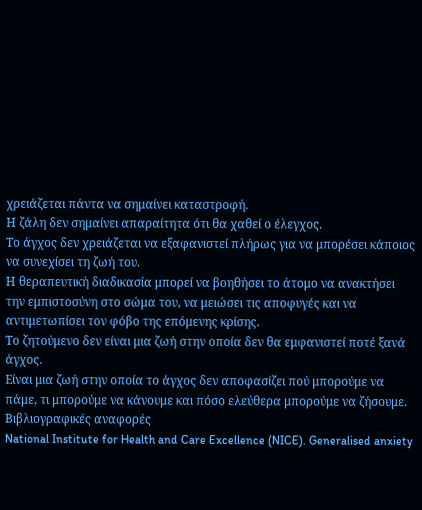χρειάζεται πάντα να σημαίνει καταστροφή.
Η ζάλη δεν σημαίνει απαραίτητα ότι θα χαθεί ο έλεγχος.
Το άγχος δεν χρειάζεται να εξαφανιστεί πλήρως για να μπορέσει κάποιος να συνεχίσει τη ζωή του.
Η θεραπευτική διαδικασία μπορεί να βοηθήσει το άτομο να ανακτήσει την εμπιστοσύνη στο σώμα του, να μειώσει τις αποφυγές και να αντιμετωπίσει τον φόβο της επόμενης κρίσης.
Το ζητούμενο δεν είναι μια ζωή στην οποία δεν θα εμφανιστεί ποτέ ξανά άγχος.
Είναι μια ζωή στην οποία το άγχος δεν αποφασίζει πού μπορούμε να πάμε, τι μπορούμε να κάνουμε και πόσο ελεύθερα μπορούμε να ζήσουμε.
Βιβλιογραφικές αναφορές
National Institute for Health and Care Excellence (NICE). Generalised anxiety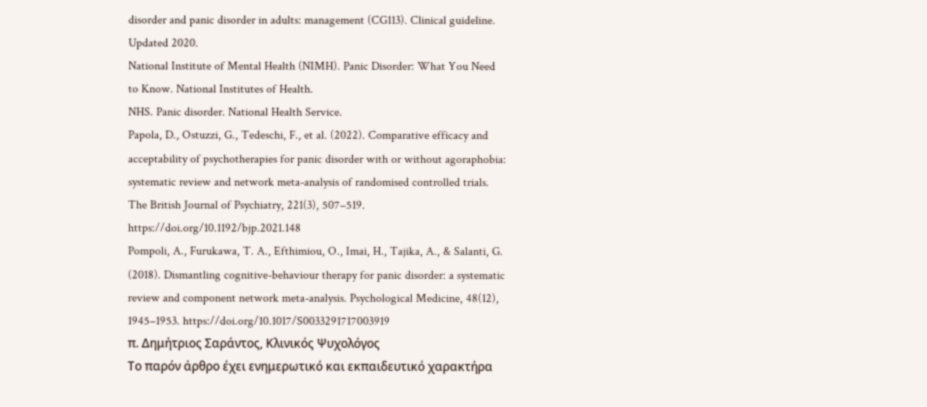disorder and panic disorder in adults: management (CG113). Clinical guideline. Updated 2020.
National Institute of Mental Health (NIMH). Panic Disorder: What You Need to Know. National Institutes of Health.
NHS. Panic disorder. National Health Service.
Papola, D., Ostuzzi, G., Tedeschi, F., et al. (2022). Comparative efficacy and acceptability of psychotherapies for panic disorder with or without agoraphobia: systematic review and network meta-analysis of randomised controlled trials. The British Journal of Psychiatry, 221(3), 507–519. https://doi.org/10.1192/bjp.2021.148
Pompoli, A., Furukawa, T. A., Efthimiou, O., Imai, H., Tajika, A., & Salanti, G. (2018). Dismantling cognitive-behaviour therapy for panic disorder: a systematic review and component network meta-analysis. Psychological Medicine, 48(12), 1945–1953. https://doi.org/10.1017/S0033291717003919
π. Δημήτριος Σαράντος, Κλινικός Ψυχολόγος
Το παρόν άρθρο έχει ενημερωτικό και εκπαιδευτικό χαρακτήρα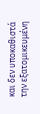και δεν υποκαθιστά την εξατομικευμένη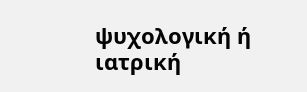ψυχολογική ή ιατρική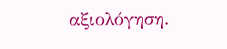αξιολόγηση.